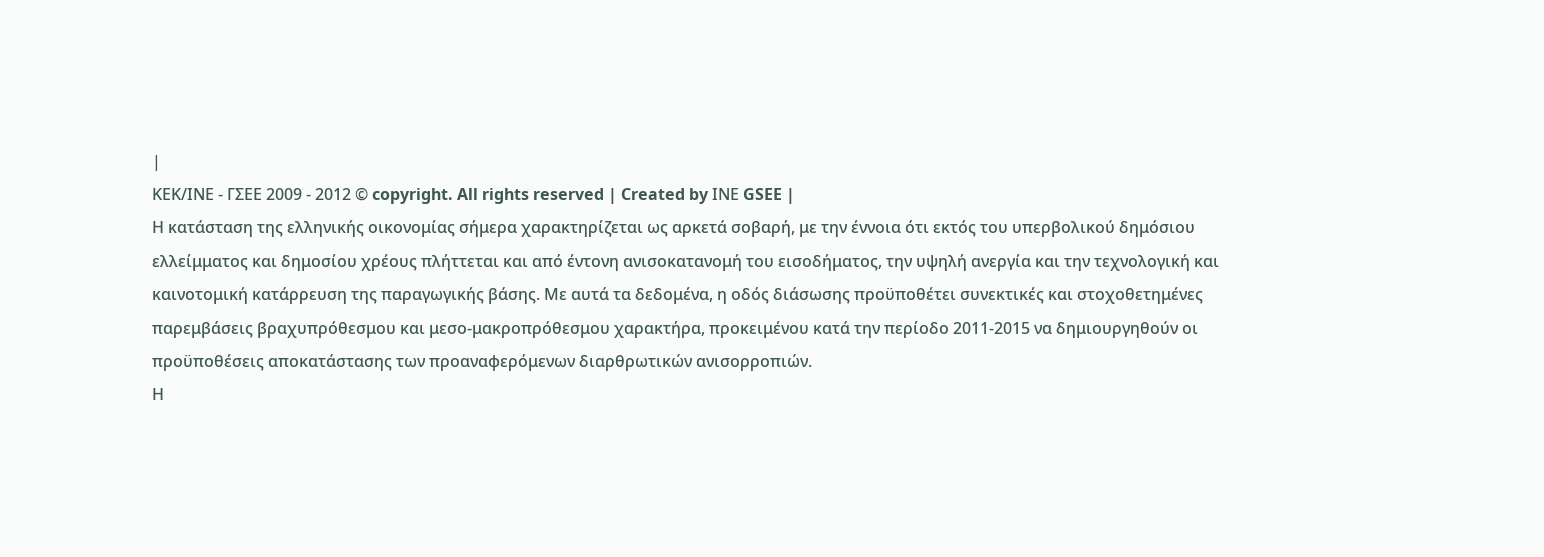|
ΚΕΚ/ΙΝΕ - ΓΣΕΕ 2009 - 2012 © copyright. All rights reserved | Created by ΙΝΕ GSEE |
Η κατάσταση της ελληνικής οικονομίας σήμερα χαρακτηρίζεται ως αρκετά σοβαρή, με την έννοια ότι εκτός του υπερβολικού δημόσιου ελλείμματος και δημοσίου χρέους πλήττεται και από έντονη ανισοκατανομή του εισοδήματος, την υψηλή ανεργία και την τεχνολογική και καινοτομική κατάρρευση της παραγωγικής βάσης. Με αυτά τα δεδομένα, η οδός διάσωσης προϋποθέτει συνεκτικές και στοχοθετημένες παρεμβάσεις βραχυπρόθεσμου και μεσο-μακροπρόθεσμου χαρακτήρα, προκειμένου κατά την περίοδο 2011-2015 να δημιουργηθούν οι προϋποθέσεις αποκατάστασης των προαναφερόμενων διαρθρωτικών ανισορροπιών.
Η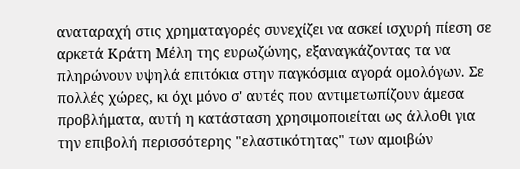αναταραχή στις χρηματαγορές συνεχίζει να ασκεί ισχυρή πίεση σε αρκετά Κράτη Μέλη της ευρωζώνης, εξαναγκάζοντας τα να πληρώνουν υψηλά επιτόκια στην παγκόσμια αγορά ομολόγων. Σε πολλές χώρες, κι όχι μόνο σ' αυτές που αντιμετωπίζουν άμεσα προβλήματα, αυτή η κατάσταση χρησιμοποιείται ως άλλοθι για την επιβολή περισσότερης "ελαστικότητας" των αμοιβών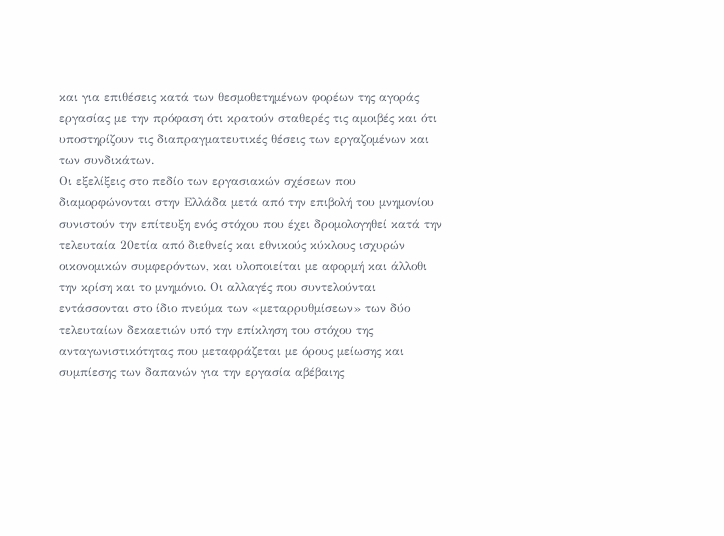και για επιθέσεις κατά των θεσμοθετημένων φορέων της αγοράς εργασίας με την πρόφαση ότι κρατούν σταθερές τις αμοιβές και ότι υποστηρίζουν τις διαπραγματευτικές θέσεις των εργαζομένων και των συνδικάτων.
Οι εξελίξεις στο πεδίο των εργασιακών σχέσεων που διαμορφώνονται στην Ελλάδα μετά από την επιβολή του μνημονίου συνιστούν την επίτευξη ενός στόχου που έχει δρομολογηθεί κατά την τελευταία 20ετία από διεθνείς και εθνικούς κύκλους ισχυρών οικονομικών συμφερόντων, και υλοποιείται με αφορμή και άλλοθι την κρίση και το μνημόνιο. Οι αλλαγές που συντελούνται εντάσσονται στο ίδιο πνεύμα των «μεταρρυθμίσεων» των δύο τελευταίων δεκαετιών υπό την επίκληση του στόχου της ανταγωνιστικότητας που μεταφράζεται με όρους μείωσης και συμπίεσης των δαπανών για την εργασία αβέβαιης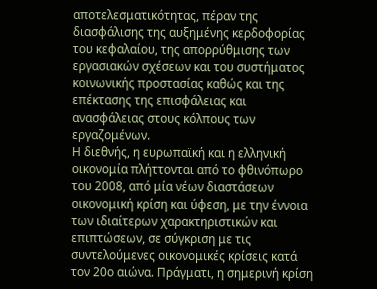αποτελεσματικότητας, πέραν της διασφάλισης της αυξημένης κερδοφορίας του κεφαλαίου, της απορρύθμισης των εργασιακών σχέσεων και του συστήματος κοινωνικής προστασίας καθώς και της επέκτασης της επισφάλειας και ανασφάλειας στους κόλπους των εργαζομένων.
Η διεθνής, η ευρωπαϊκή και η ελληνική οικονομία πλήττονται από το φθινόπωρο του 2008, από μία νέων διαστάσεων οικονομική κρίση και ύφεση, με την έννοια των ιδιαίτερων χαρακτηριστικών και επιπτώσεων, σε σύγκριση με τις συντελούμενες οικονομικές κρίσεις κατά τον 20ο αιώνα. Πράγματι, η σημερινή κρίση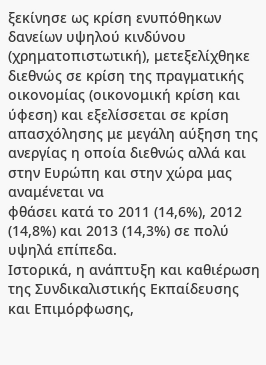ξεκίνησε ως κρίση ενυπόθηκων δανείων υψηλού κινδύνου (χρηματοπιστωτική), μετεξελίχθηκε διεθνώς σε κρίση της πραγματικής οικονομίας (οικονομική κρίση και ύφεση) και εξελίσσεται σε κρίση απασχόλησης με μεγάλη αύξηση της ανεργίας η οποία διεθνώς αλλά και στην Ευρώπη και στην χώρα μας αναμένεται να
φθάσει κατά το 2011 (14,6%), 2012 (14,8%) και 2013 (14,3%) σε πολύ υψηλά επίπεδα.
Ιστορικά, η ανάπτυξη και καθιέρωση της Συνδικαλιστικής Εκπαίδευσης και Επιμόρφωσης,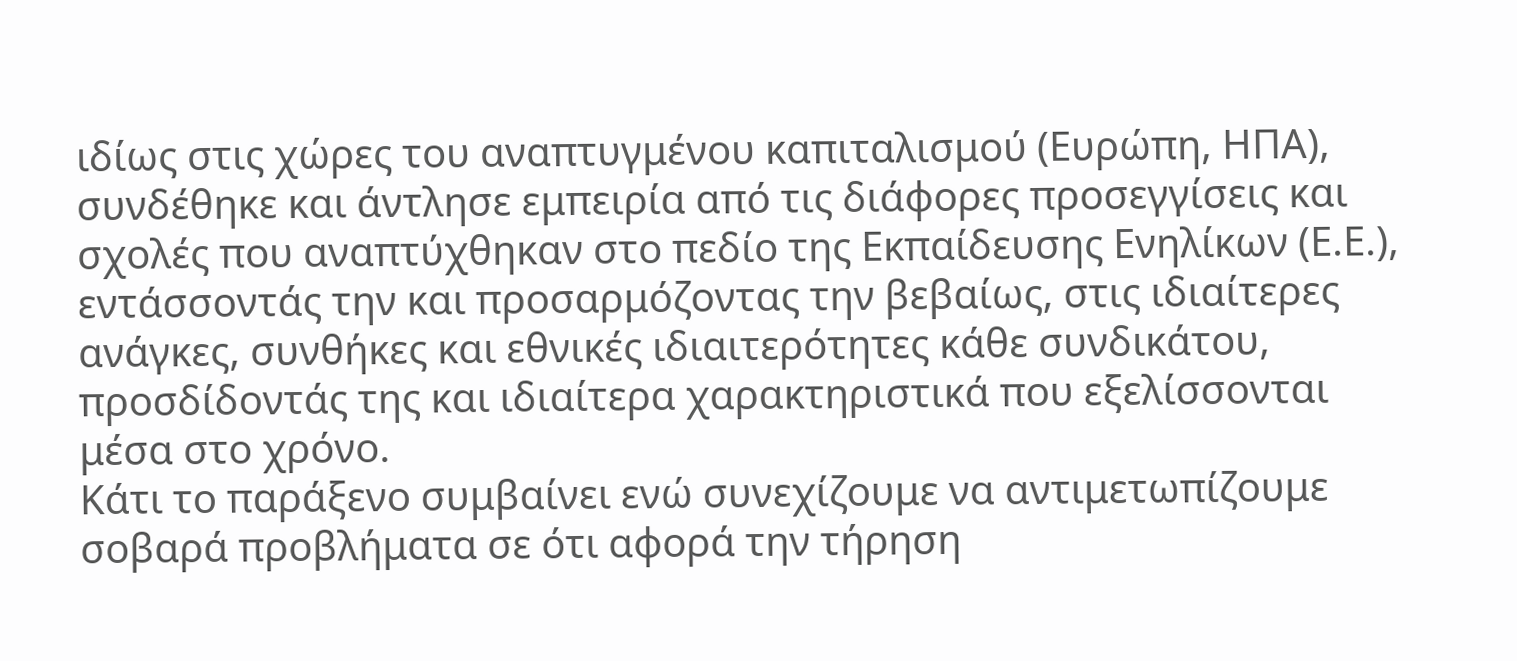ιδίως στις χώρες του αναπτυγμένου καπιταλισμού (Ευρώπη, ΗΠΑ), συνδέθηκε και άντλησε εμπειρία από τις διάφορες προσεγγίσεις και σχολές που αναπτύχθηκαν στο πεδίο της Εκπαίδευσης Ενηλίκων (Ε.Ε.), εντάσσοντάς την και προσαρμόζοντας την βεβαίως, στις ιδιαίτερες ανάγκες, συνθήκες και εθνικές ιδιαιτερότητες κάθε συνδικάτου, προσδίδοντάς της και ιδιαίτερα χαρακτηριστικά που εξελίσσονται μέσα στο χρόνο.
Κάτι το παράξενο συμβαίνει ενώ συνεχίζουμε να αντιμετωπίζουμε σοβαρά προβλήματα σε ότι αφορά την τήρηση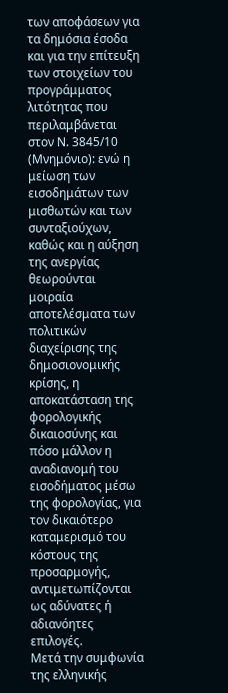των αποφάσεων για τα δημόσια έσοδα και για την επίτευξη των στοιχείων του προγράμματος λιτότητας που περιλαμβάνεται στον Ν. 3845/10 (Μνημόνιο): ενώ η μείωση των εισοδημάτων των μισθωτών και των συνταξιούχων, καθώς και η αύξηση της ανεργίας θεωρούνται μοιραία αποτελέσματα των πολιτικών διαχείρισης της δημοσιονομικής κρίσης, η αποκατάσταση της φορολογικής δικαιοσύνης και πόσο μάλλον η αναδιανομή του εισοδήματος μέσω της φορολογίας, για τον δικαιότερο καταμερισμό του κόστους της προσαρμογής, αντιμετωπίζονται ως αδύνατες ή αδιανόητες επιλογές.
Μετά την συμφωνία της ελληνικής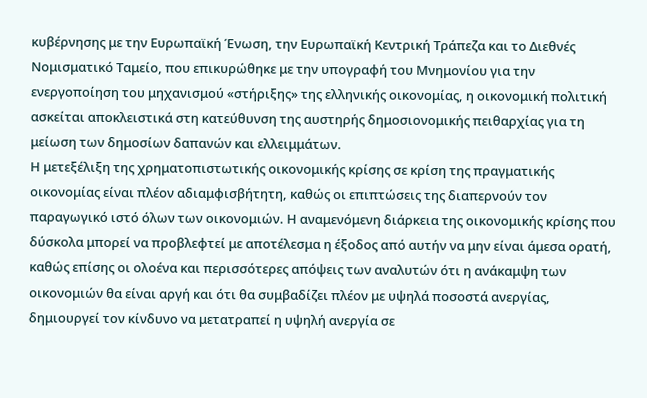κυβέρνησης με την Ευρωπαϊκή Ένωση, την Ευρωπαϊκή Κεντρική Τράπεζα και το Διεθνές Νομισματικό Ταμείο, που επικυρώθηκε με την υπογραφή του Μνημονίου για την ενεργοποίηση του μηχανισμού «στήριξης» της ελληνικής οικονομίας, η οικονομική πολιτική ασκείται αποκλειστικά στη κατεύθυνση της αυστηρής δημοσιονομικής πειθαρχίας για τη μείωση των δημοσίων δαπανών και ελλειμμάτων.
Η μετεξέλιξη της χρηματοπιστωτικής οικονομικής κρίσης σε κρίση της πραγματικής οικονομίας είναι πλέον αδιαμφισβήτητη, καθώς οι επιπτώσεις της διαπερνούν τον παραγωγικό ιστό όλων των οικονομιών. Η αναμενόμενη διάρκεια της οικονομικής κρίσης που δύσκολα μπορεί να προβλεφτεί με αποτέλεσμα η έξοδος από αυτήν να μην είναι άμεσα ορατή, καθώς επίσης οι ολοένα και περισσότερες απόψεις των αναλυτών ότι η ανάκαμψη των οικονομιών θα είναι αργή και ότι θα συμβαδίζει πλέον με υψηλά ποσοστά ανεργίας, δημιουργεί τον κίνδυνο να μετατραπεί η υψηλή ανεργία σε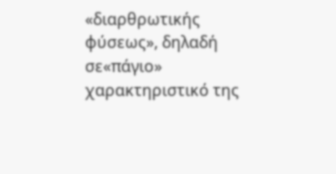«διαρθρωτικής φύσεως», δηλαδή σε«πάγιο» χαρακτηριστικό της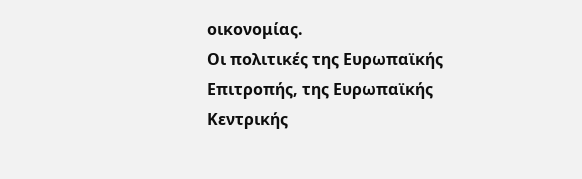οικονομίας.
Οι πολιτικές της Ευρωπαϊκής Επιτροπής, της Ευρωπαϊκής Κεντρικής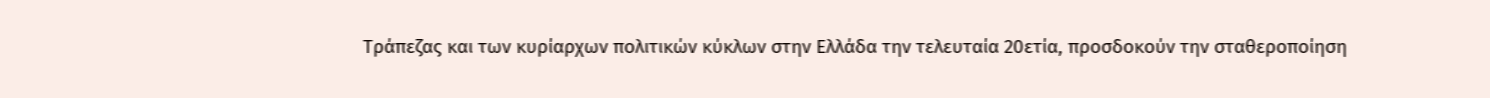Τράπεζας και των κυρίαρχων πολιτικών κύκλων στην Ελλάδα την τελευταία 20ετία, προσδοκούν την σταθεροποίηση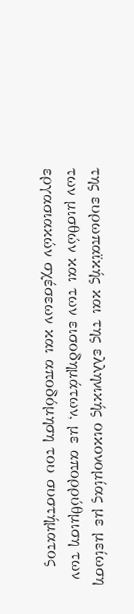της ευρωπαϊκής και της ελληνικής οικονομίας με μείωση των μισθών και των εισοδημάτων, με απορρύθμιση των εργασιακών σχέσεων και αποδόμηση του συστήματος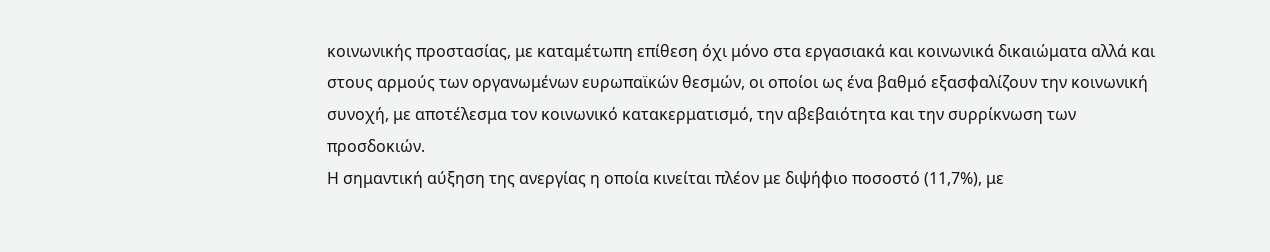κοινωνικής προστασίας, με καταμέτωπη επίθεση όχι μόνο στα εργασιακά και κοινωνικά δικαιώματα αλλά και στους αρμούς των οργανωμένων ευρωπαϊκών θεσμών, oι οποίοι ως ένα βαθμό εξασφαλίζουν την κοινωνική συνοχή, με αποτέλεσμα τον κοινωνικό κατακερματισμό, την αβεβαιότητα και την συρρίκνωση των προσδοκιών.
Η σημαντική αύξηση της ανεργίας η οποία κινείται πλέον με διψήφιο ποσοστό (11,7%), με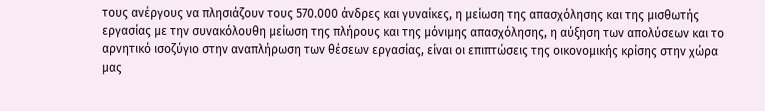τους ανέργους να πλησιάζουν τους 570.000 άνδρες και γυναίκες, η μείωση της απασχόλησης και της μισθωτής εργασίας με την συνακόλουθη μείωση της πλήρους και της μόνιμης απασχόλησης, η αύξηση των απολύσεων και το αρνητικό ισοζύγιο στην αναπλήρωση των θέσεων εργασίας, είναι οι επιπτώσεις της οικονομικής κρίσης στην χώρα μας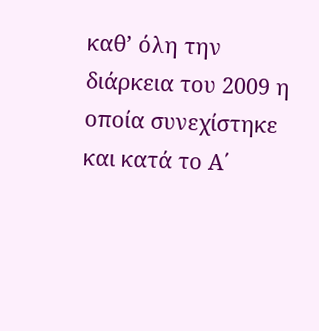καθ’ όλη την διάρκεια του 2009 η οποία συνεχίστηκε και κατά το Α΄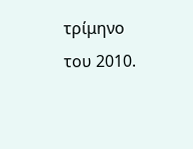τρίμηνο του 2010.